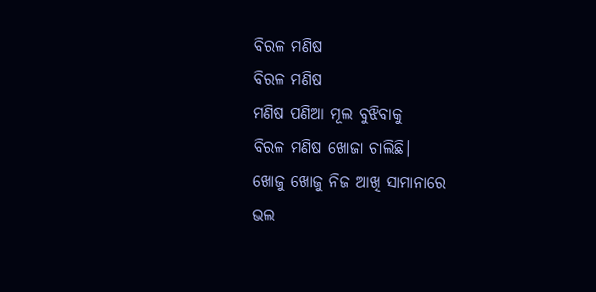ବିରଳ ମଣିଷ
ବିରଳ ମଣିଷ
ମଣିଷ ପଣିଆ ମୂଲ ବୁଝିବାକୁ
ବିରଳ ମଣିଷ ଖୋଜା ଚାଲିଛି।
ଖୋଜୁ ଖୋଜୁ ନିଜ ଆଖି ସାମାନାରେ
ଭଲ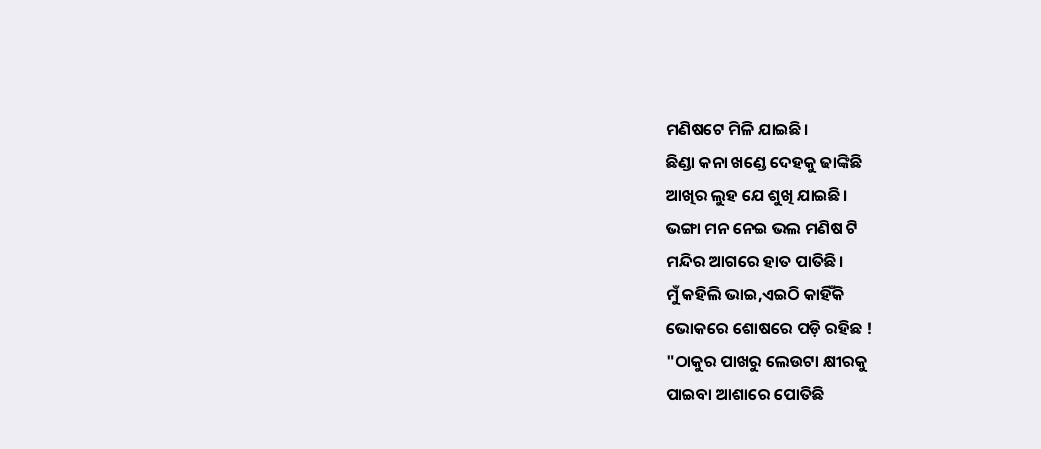ମଣିଷଟେ ମିଳି ଯାଇଛି।
ଛିଣ୍ଡା କନା ଖଣ୍ଡେ ଦେହକୁ ଢାଙ୍କିଛି
ଆଖିର ଲୁହ ଯେ ଶୁଖି ଯାଇଛି।
ଭଙ୍ଗା ମନ ନେଇ ଭଲ ମଣିଷ ଟି
ମନ୍ଦିର ଆଗରେ ହାତ ପାତିଛି।
ମୁଁ କହିଲି ଭାଇ,ଏଇଠି କାହିଁକି
ଭୋକରେ ଶୋଷରେ ପଡ଼ି ରହିଛ !
"ଠାକୁର ପାଖରୁ ଲେଉଟା କ୍ଷୀରକୁ
ପାଇବା ଆଶାରେ ପୋତିଛି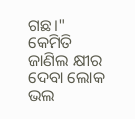ଗଛ।"
କେମିତି ଜାଣିଲ କ୍ଷୀର ଦେବା ଲୋକ
ଭଲ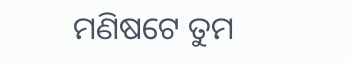ମଣିଷଟେ ତୁମ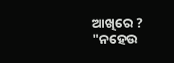ଆଖିରେ ?
"ନହେଉ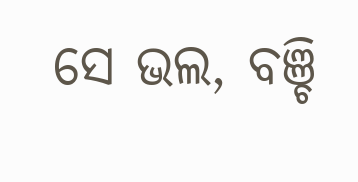ସେ ଭଲ, ବଞ୍ଚି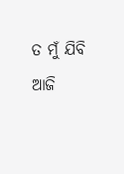ତ ମୁଁ ଯିବି
ଆଜି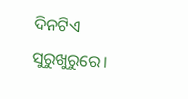ଦିନଟିଏ ସୁରୁଖୁରୁରେ।